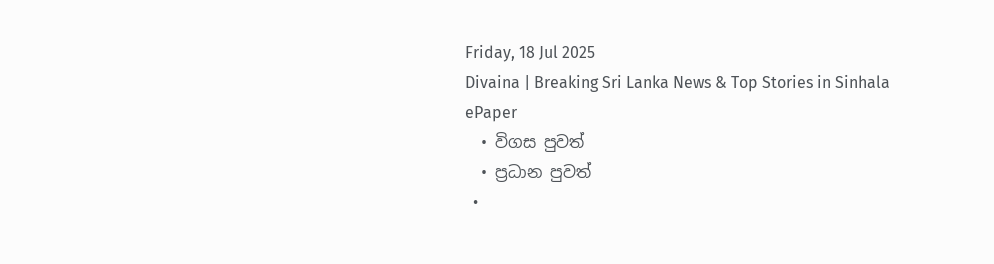Friday, 18 Jul 2025
Divaina | Breaking Sri Lanka News & Top Stories in Sinhala
ePaper
  • විගස පුවත්
  • ප්‍රධාන පුවත්
  •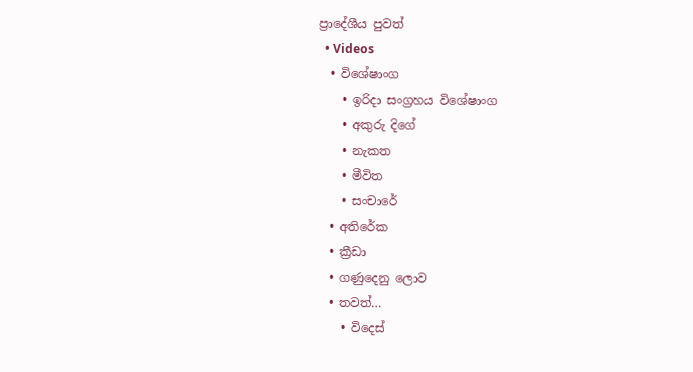ප්‍රාදේශීය පුවත්
  • Videos
  • විශේෂාංග
    • ඉරිදා සංග්‍රහය විශේෂාංග
    • අකුරු දිගේ
    • නැකත
    • මීවිත
    • සංචාරේ
  • අතිරේක
  • ක්‍රීඩා
  • ගණුදෙනු ලොව
  • තවත්…
    • විදෙස්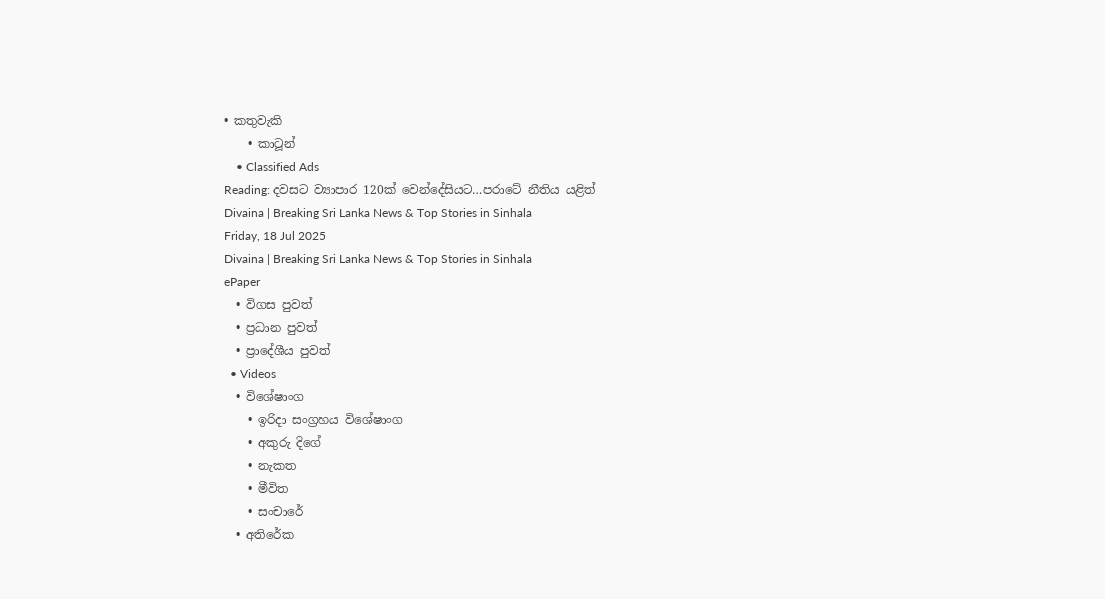• කතුවැකි
    • කාටූන්
    • Classified Ads
Reading: දවසට ව්‍යාපාර 120ක් වෙන්දේසියට…පරාටේ නීතිය යළිත්
Divaina | Breaking Sri Lanka News & Top Stories in Sinhala
Friday, 18 Jul 2025
Divaina | Breaking Sri Lanka News & Top Stories in Sinhala
ePaper
  • විගස පුවත්
  • ප්‍රධාන පුවත්
  • ප්‍රාදේශීය පුවත්
  • Videos
  • විශේෂාංග
    • ඉරිදා සංග්‍රහය විශේෂාංග
    • අකුරු දිගේ
    • නැකත
    • මීවිත
    • සංචාරේ
  • අතිරේක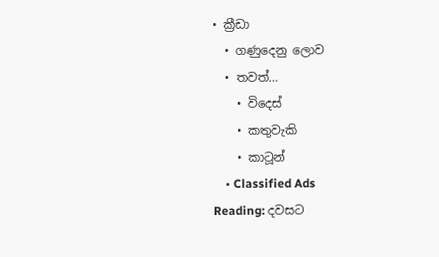• ක්‍රීඩා
  • ගණුදෙනු ලොව
  • තවත්…
    • විදෙස්
    • කතුවැකි
    • කාටූන්
    • Classified Ads
Reading: දවසට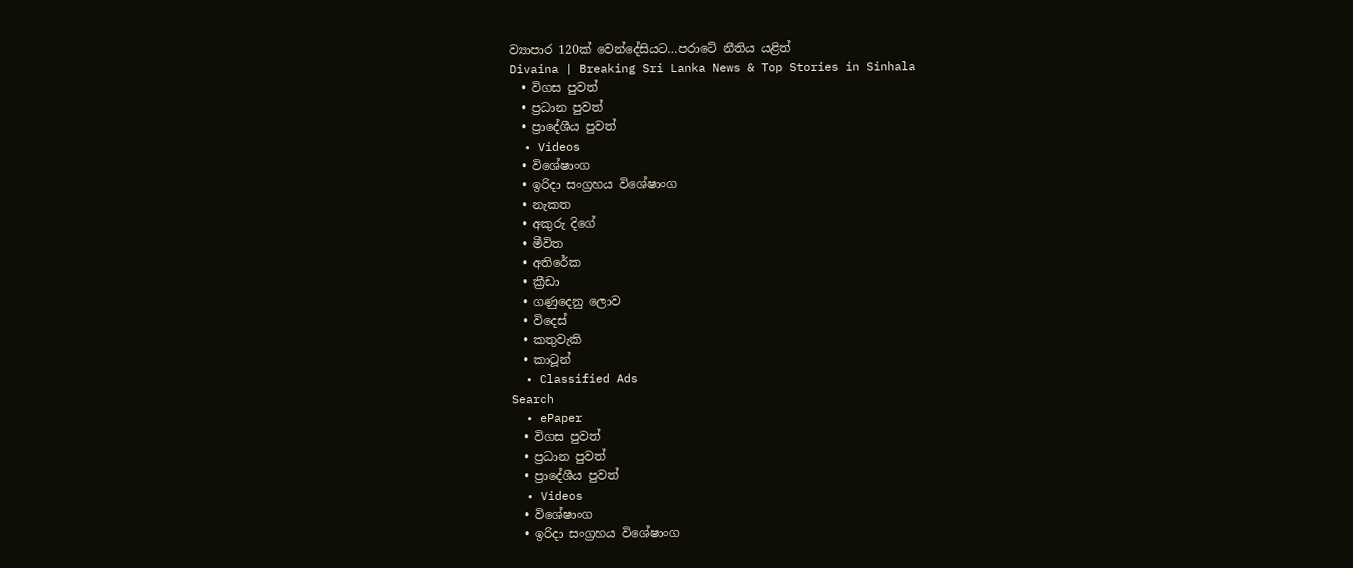ව්‍යාපාර 120ක් වෙන්දේසියට…පරාටේ නීතිය යළිත්
Divaina | Breaking Sri Lanka News & Top Stories in Sinhala
  • විගස පුවත්
  • ප්‍රධාන පුවත්
  • ප්‍රාදේශීය පුවත්
  • Videos
  • විශේෂාංග
  • ඉරිදා සංග්‍රහය විශේෂාංග
  • නැකත
  • අකුරු දිගේ
  • මීවිත
  • අතිරේක
  • ක්‍රීඩා
  • ගණුදෙනු ලොව
  • විදෙස්
  • කතුවැකි
  • කාටූන්
  • Classified Ads
Search
  • ePaper
  • විගස පුවත්
  • ප්‍රධාන පුවත්
  • ප්‍රාදේශීය පුවත්
  • Videos
  • විශේෂාංග
  • ඉරිදා සංග්‍රහය විශේෂාංග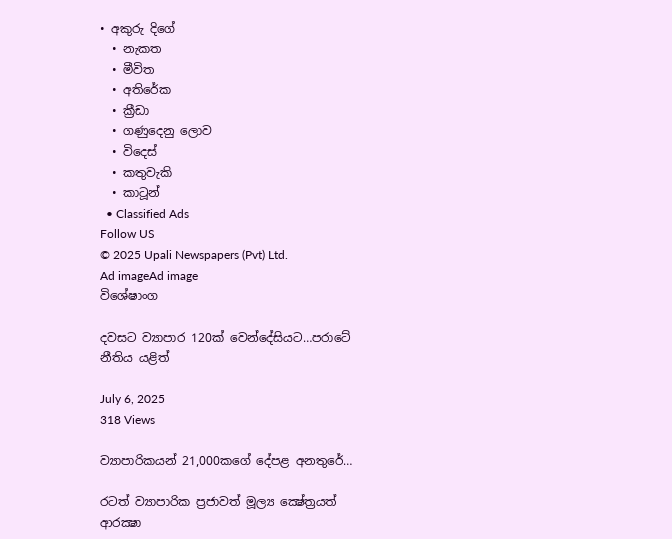• අකුරු දිගේ
  • නැකත
  • මීවිත
  • අතිරේක
  • ක්‍රීඩා
  • ගණුදෙනු ලොව
  • විදෙස්
  • කතුවැකි
  • කාටූන්
  • Classified Ads
Follow US
© 2025 Upali Newspapers (Pvt) Ltd.
Ad imageAd image
විශේෂාංග

දවසට ව්‍යාපාර 120ක් වෙන්දේසියට…පරාටේ නීතිය යළිත්

July 6, 2025
318 Views

ව්‍යාපාරිකයන් 21,000කගේ දේපළ අනතුරේ…

රටත් ව්‍යාපාරික ප්‍රජාවත් මූල්‍ය ක්‍ෂේත්‍රයත් ආරක්‍ෂා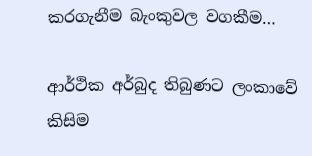කරගැනීම බැංකුවල වගකීම…

ආර්ථික අර්බුද තිබුණට ලංකාවේ කිසිම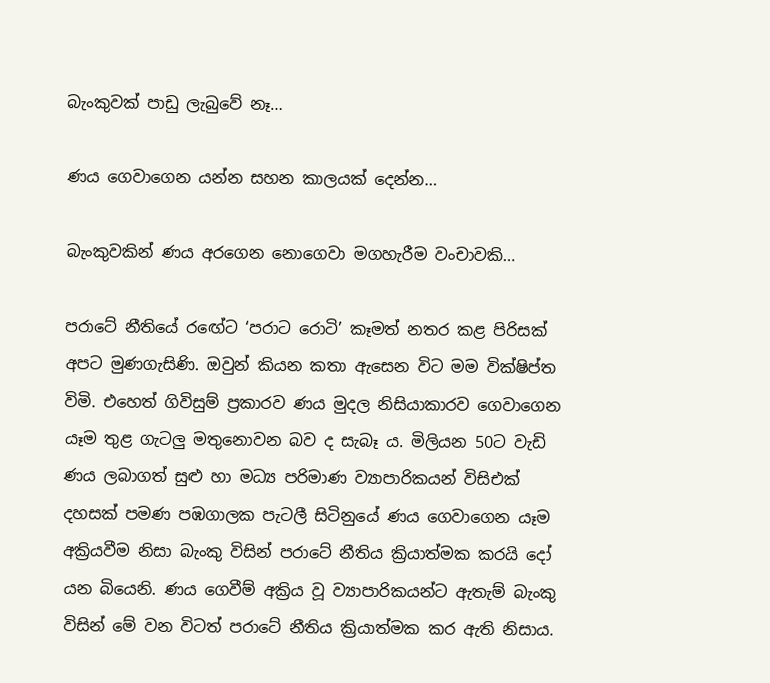බැංකුවක් පාඩු ලැබුවේ නෑ…

ණය ගෙවාගෙන යන්න සහන කාලයක් දෙන්න…

බැංකුවකින් ණය අරගෙන නොගෙවා මගහැරීම වංචාවකි…

පරාටේ නීතියේ රඟේට ‘පරාට රොටි’ කෑමත් නතර කළ පිරිසක් අපට මුණගැසිණි. ඔවුන් කියන කතා ඇසෙන විට මම වික්ෂිප්ත විමි. එහෙත් ගිවිසුම් ප්‍රකාරව ණය මුදල නිසියාකාරව ගෙවාගෙන යෑම තුළ ගැටලු මතුනොවන බව ද සැබෑ ය. මිලියන 50ට වැඩි ණය ලබාගත් සුළු හා මධ්‍ය පරිමාණ ව්‍යාපාරිකයන් විසිඑක් දහසක් පමණ පඹගාලක පැටලී සිටිනුයේ ණය ගෙවාගෙන යෑම අක්‍රියවීම නිසා බැංකු විසින් පරාටේ නීතිය ක්‍රියාත්මක කරයි දෝ යන බියෙනි. ණය ගෙවීම් අක්‍රිය වූ ව්‍යාපාරිකයන්ට ඇතැම් බැංකු විසින් මේ වන විටත් පරාටේ නීතිය ක්‍රියාත්මක කර ඇති නිසාය.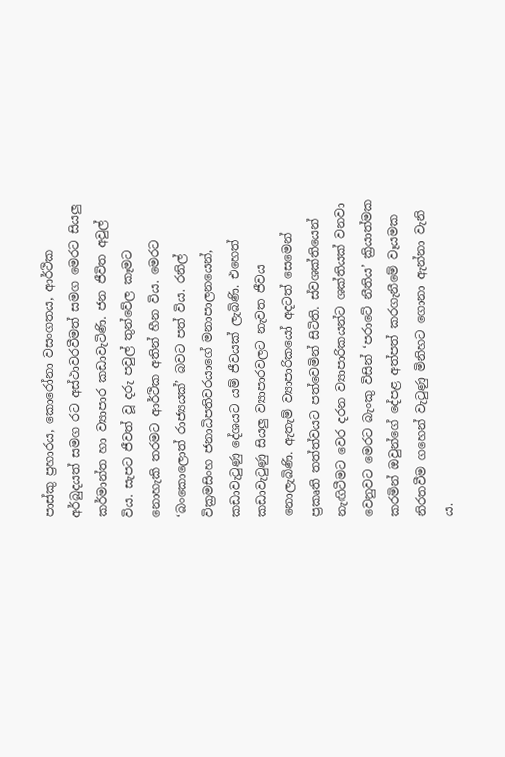පාස්කු ප්‍රහාරය, කොරෝනා වසංගතය, ආර්ථික අර්බුදයත් සමග රට අස්ථාවරවීමත් සමග මෙරට සියලු කර්මාන්ත හා ව්‍යාපාර කඩාවැටිණි. ජන ජීවිත අවුල් විය. සැපට ජීවත් වූ දරු පවුල් තුන්වේල කෑමට නොහැකි තරමට ආර්ථික අතින් හීන විය. මෙරට ‘බංකොලොත් රාජ්‍යයක්’ බවට පත් විය. රනිල් වික්‍රමසිංහ ජනාධිපතිවරයාගේ මනාපාලනයෙන්, කඩාවැටුණු දේශයට යම් ජීවයක් ලැබිණි. එහෙත් කඩාවැටුණු සියලු ව්‍යාපාරවලට නැවත ජීවය නොලැබිණි. ඇතැම් ව්‍යාපාරිකයෝ අදටත් සෙමෙන් ප්‍රකෘති තත්ත්වයට පත්වෙමින් සිටිති. ස්වශක්තියෙන් නැඟිටීමට වෙර දරන ව්‍යාපාරිකයන්ට ශක්තියක් වනවා වෙනුවට මෙරට බැංකු විසින් ‘පරාටේ නීතිය’ ක්‍රියාත්මක කරමින් ඔවුන්ගේ දේපළ අත්පත් කරගැනීමේ වෑයමක නිරතවීම ගහෙන් වැටුණු මිනිහට ගොනා ඇන්නා වැනි ය.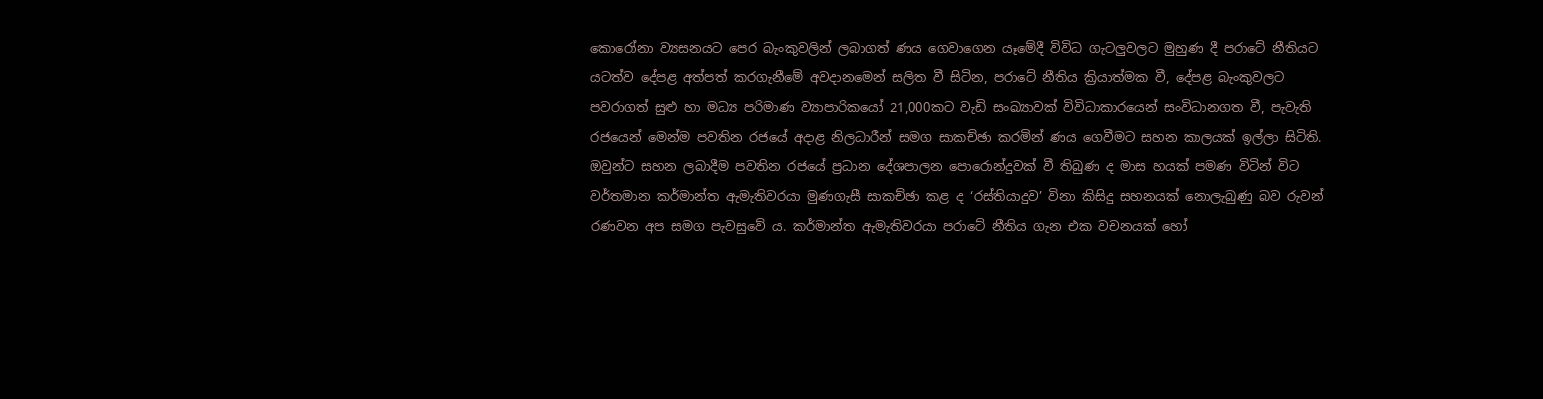කොරෝනා ව්‍යසනයට පෙර බැංකුවලින් ලබාගත් ණය ගෙවාගෙන යෑමේදී විවිධ ගැටලුවලට මුහුණ දී පරාටේ නීතියට යටත්ව දේපළ අත්පත් කරගැනීමේ අවදානමෙන් සලිත වී සිටින, පරාටේ නීතිය ක්‍රියාත්මක වී, දේපළ බැංකුවලට පවරාගත් සුළු හා මධ්‍ය පරිමාණ ව්‍යාපාරිකයෝ 21,000කට වැඩි සංඛ්‍යාවක් විවිධාකාරයෙන් සංවිධානගත වී, පැවැති රජයෙන් මෙන්ම පවතින රජයේ අදාළ නිලධාරීන් සමග සාකච්ඡා කරමින් ණය ගෙවීමට සහන කාලයක් ඉල්ලා සිටිති. ඔවුන්ට සහන ලබාදීම පවතින රජයේ ප්‍රධාන දේශපාලන පොරොන්දුවක් වී තිබුණ ද මාස හයක් පමණ විටින් විට වර්තමාන කර්මාන්ත ඇමැතිවරයා මුණගැසී සාකච්ඡා කළ ද ‘රස්තියාදුව’ විනා කිසිදු සහනයක් නොලැබුණු බව රුවන් රණවන අප සමග පැවසුවේ ය. කර්මාන්ත ඇමැතිවරයා පරාටේ නීතිය ගැන එක වචනයක් හෝ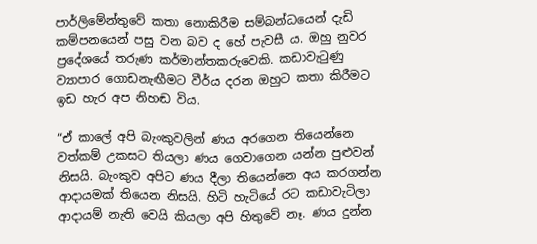පාර්ලිමේන්තුවේ කතා නොකිරීම සම්බන්ධයෙන් දැඩි කම්පනයෙන් පසු වන බව ද හේ පැවසී ය. ඔහු නුවර ප්‍රදේශයේ තරුණ කර්මාන්තකරුවෙකි. කඩාවැටුණු ව්‍යාපාර ගොඩනැඟීමට වීර්ය දරන ඔහුට කතා කිරීමට ඉඩ හැර අප නිහඬ විය.

“ඒ කාලේ අපි බැංකුවලින් ණය අරගෙන තියෙන්නෙ වත්කම් උකසට තියලා ණය ගෙවාගෙන යන්න පුළුවන් නිසයි. බැංකුව අපිට ණය දීලා තියෙන්නෙ අය කරගන්න ආදායමක් තියෙන නිසයි. හිටි හැටියේ රට කඩාවැටිලා ආදායම් නැති වෙයි කියලා අපි හිතුවේ නෑ. ණය දුන්න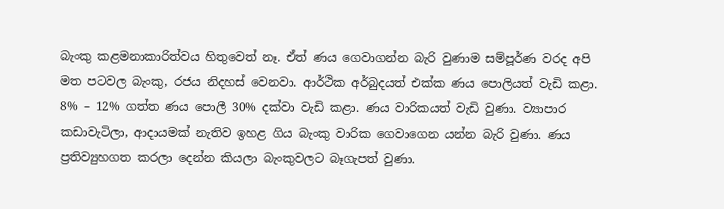බැංකු කළමනාකාරිත්වය හිතුවෙත් නෑ. ඒත් ණය ගෙවාගන්න බැරි වුණාම සම්පූර්ණ වරද අපි මත පටවල බැංකු, රජය නිදහස් වෙනවා. ආර්ථික අර්බුදයත් එක්ක ණය පොලියත් වැඩි කළා. 8% – 12% ගත්ත ණය පොලී 30% දක්වා වැඩි කළා. ණය වාරිකයත් වැඩි වුණා. ව්‍යාපාර කඩාවැටිලා, ආදායමක් නැතිව ඉහළ ගිය බැංකු වාරික ගෙවාගෙන යන්න බැරි වුණා. ණය ප්‍රතිව්‍යුහගත කරලා දෙන්න කියලා බැංකුවලට බෑගැපත් වුණා.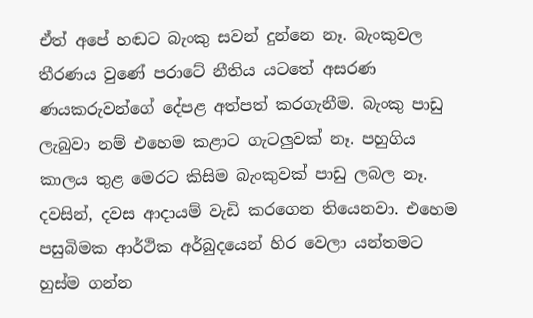ඒත් අපේ හඬට බැංකු සවන් දුන්නෙ නෑ. බැංකුවල තීරණය වුණේ පරාටේ නීතිය යටතේ අසරණ ණයකරුවන්ගේ දේපළ අත්පත් කරගැනීම. බැංකු පාඩු ලැබුවා නම් එහෙම කළාට ගැටලුවක් නෑ. පහුගිය කාලය තුළ මෙරට කිසිම බැංකුවක් පාඩු ලබල නෑ. දවසින්, දවස ආදායම් වැඩි කරගෙන තියෙනවා. එහෙම පසුබිමක ආර්ථික අර්බුදයෙන් හිර වෙලා යන්තමට හුස්ම ගන්න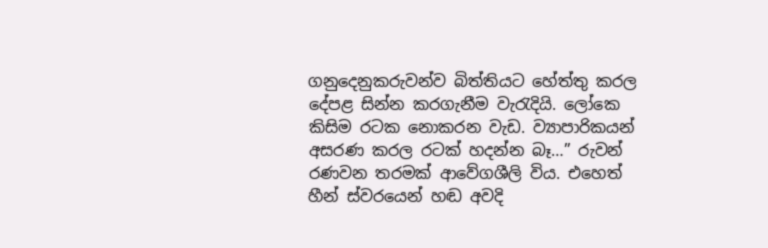ගනුදෙනුකරුවන්ව බිත්තියට හේත්තු කරල දේපළ සින්න කරගැනීම වැරැදියි. ලෝකෙ කිසිම රටක නොකරන වැඩ. ව්‍යාපාරිකයන් අසරණ කරල රටක් හදන්න බෑ…” රුවන් රණවන තරමක් ආවේගශීලි විය. එහෙත් හීන් ස්වරයෙන් හඬ අවදි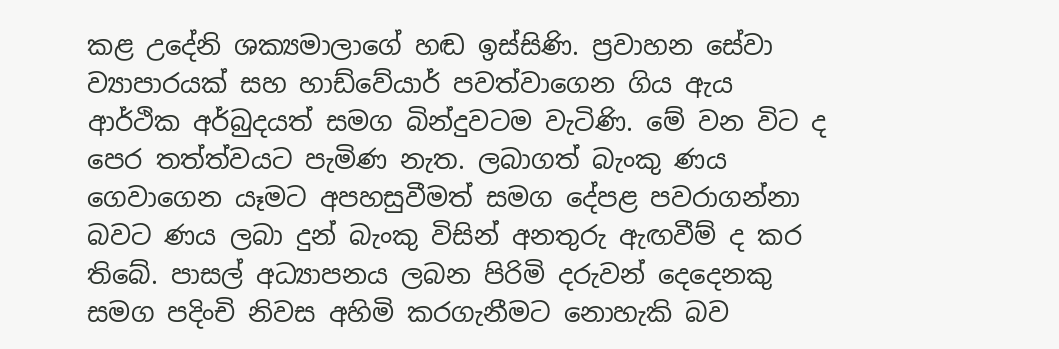කළ උදේනි ශක්‍යමාලාගේ හඬ ඉස්සිණි. ප්‍රවාහන සේවා ව්‍යාපාරයක් සහ හාඩ්වේයාර් පවත්වාගෙන ගිය ඇය ආර්ථික අර්බුදයත් සමග බින්දුවටම වැටිණි. මේ වන විට ද පෙර තත්ත්වයට පැමිණ නැත. ලබාගත් බැංකු ණය ගෙවාගෙන යෑමට අපහසුවීමත් සමග දේපළ පවරාගන්නා බවට ණය ලබා දුන් බැංකු විසින් අනතුරු ඇඟවීම් ද කර තිබේ. පාසල් අධ්‍යාපනය ලබන පිරිමි දරුවන් දෙදෙනකු සමග පදිංචි නිවස අහිමි කරගැනීමට නොහැකි බව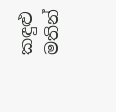කඳුළු මතින්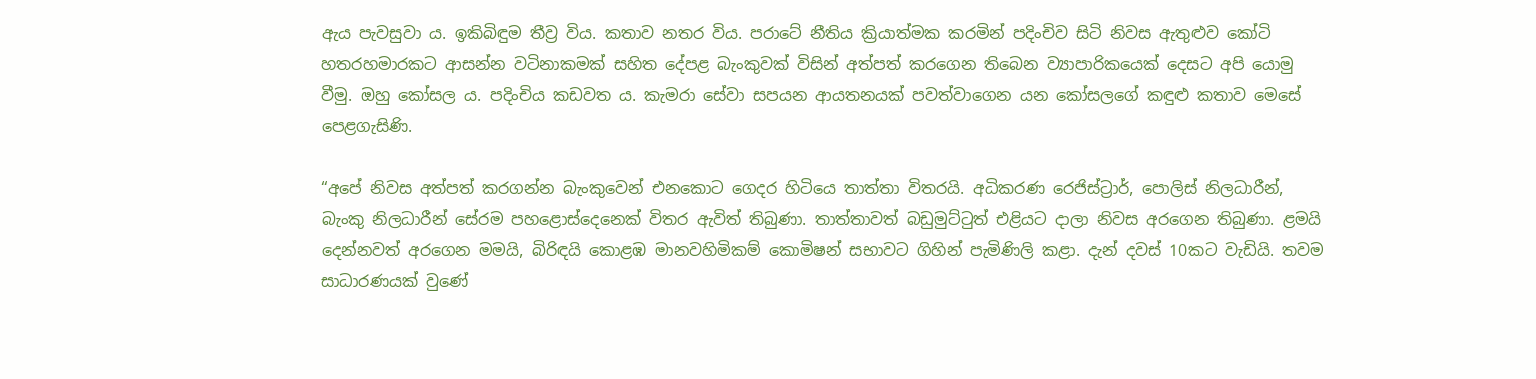ඇය පැවසුවා ය. ඉකිබිඳුම තීව්‍ර විය. කතාව නතර විය. පරාටේ නීතිය ක්‍රියාත්මක කරමින් පදිංචිව සිටි නිවස ඇතුළුව කෝටි හතරහමාරකට ආසන්න වටිනාකමක් සහිත දේපළ බැංකුවක් විසින් අත්පත් කරගෙන තිබෙන ව්‍යාපාරිකයෙක් දෙසට අපි යොමු වීමු. ඔහු කෝසල ය. පදිංචිය කඩවත ය. කැමරා සේවා සපයන ආයතනයක් පවත්වාගෙන යන කෝසලගේ කඳුළු කතාව මෙසේ පෙළගැසිණි.

“අපේ නිවස අත්පත් කරගන්න බැංකුවෙන් එනකොට ගෙදර හිටියෙ තාත්තා විතරයි. අධිකරණ රෙජිස්ට්‍රාර්, පොලිස් නිලධාරීන්, බැංකු නිලධාරීන් සේරම පහළොස්දෙනෙක් විතර ඇවිත් තිබුණා. තාත්තාවත් බඩුමුට්ටුත් එළියට දාලා නිවස අරගෙන තිබුණා. ළමයි දෙන්නවත් අරගෙන මමයි, බිරිඳයි කොළඹ මානවහිමිකම් කොමිෂන් සභාවට ගිහින් පැමිණිලි කළා. දැන් දවස් 10කට වැඩියි. තවම සාධාරණයක් වුණේ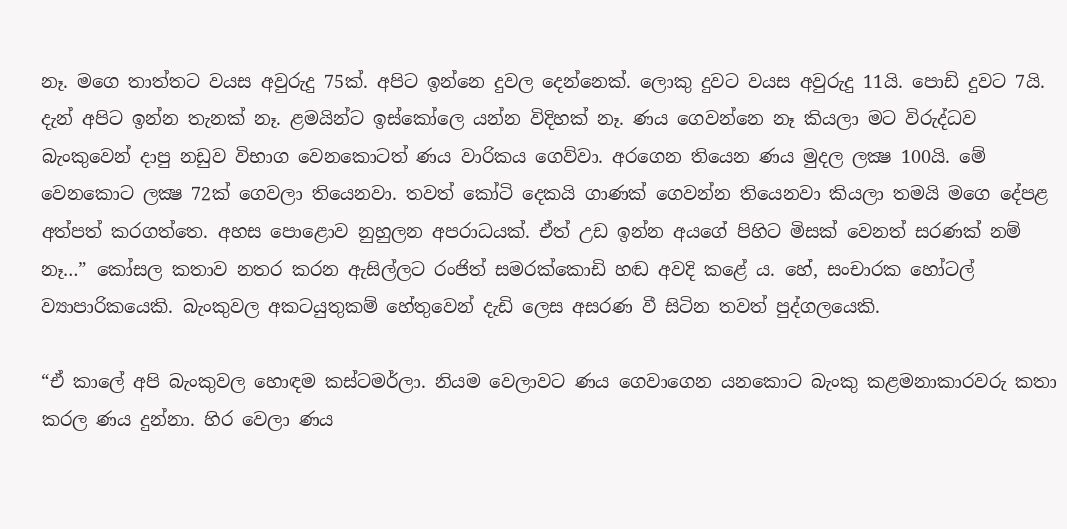නෑ. මගෙ තාත්තට වයස අවුරුදු 75ක්. අපිට ඉන්නෙ දුවල දෙන්නෙක්. ලොකු දුවට වයස අවුරුදු 11යි. පොඩි දුවට 7යි. දැන් අපිට ඉන්න තැනක් නෑ. ළමයින්ට ඉස්කෝලෙ යන්න විදිහක් නෑ. ණය ගෙවන්නෙ නෑ කියලා මට විරුද්ධව බැංකුවෙන් දාපු නඩුව විභාග වෙනකොටත් ණය වාරිකය ගෙව්වා. අරගෙන තියෙන ණය මුදල ලක්‍ෂ 100යි. මේ වෙනකොට ලක්‍ෂ 72ක් ගෙවලා තියෙනවා. තවත් කෝටි දෙකයි ගාණක් ගෙවන්න තියෙනවා කියලා තමයි මගෙ දේපළ අත්පත් කරගත්තෙ. අහස පොළොව නුහුලන අපරාධයක්. ඒත් උඩ ඉන්න අයගේ පිහිට මිසක් වෙනත් සරණක් නම් නෑ…” කෝසල කතාව නතර කරන ඇසිල්ලට රංජිත් සමරක්කොඩි හඬ අවදි කළේ ය. හේ, සංචාරක හෝටල් ව්‍යාපාරිකයෙකි. බැංකුවල අකටයුතුකම් හේතුවෙන් දැඩි ලෙස අසරණ වී සිටින තවත් පුද්ගලයෙකි.

“ඒ කාලේ අපි බැංකුවල හොඳම කස්ටමර්ලා. නියම වෙලාවට ණය ගෙවාගෙන යනකොට බැංකු කළමනාකාරවරු කතා කරල ණය දුන්නා. හිර වෙලා ණය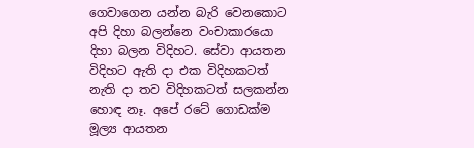ගෙවාගෙන යන්න බැරි වෙනකොට අපි දිහා බලන්නෙ වංචාකාරයො දිහා බලන විදිහට. සේවා ආයතන විදිහට ඇති දා එක විදිහකටත් නැති දා තව විදිහකටත් සලකන්න හොඳ නෑ. අපේ රටේ ගොඩක්ම මූල්‍ය ආයතන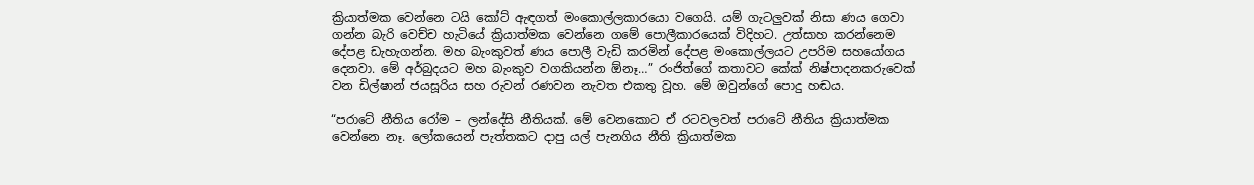ක්‍රියාත්මක වෙන්නෙ ටයි කෝට් ඇඳගත් මංකොල්ලකාරයො වගෙයි. යම් ගැටලුවක් නිසා ණය ගෙවා ගන්න බැරි වෙච්ච හැටියේ ක්‍රියාත්මක වෙන්නෙ ගමේ පොලීකාරයෙක් විදිහට. උත්සාහ කරන්නෙම දේපළ ඩැහැගන්න. මහ බැංකුවත් ණය පොලී වැඩි කරමින් දේපළ මංකොල්ලයට උපරිම සහයෝගය දෙනවා. මේ අර්බුදයට මහ බැංකුව වගකියන්න ඕනෑ…” රංජිත්ගේ කතාවට කේක් නිෂ්පාදනකරුවෙක් වන ඩිල්ෂාන් ජයසූරිය සහ රුවන් රණවන නැවත එකතු වූහ. මේ ඔවුන්ගේ පොදු හඬය.

“පරාටේ නීතිය රෝම – ලන්දේසි නීතියක්. මේ වෙනකොට ඒ රටවලවත් පරාටේ නීතිය ක්‍රියාත්මක වෙන්නෙ නෑ. ලෝකයෙන් පැත්තකට දාපු යල් පැනගිය නීති ක්‍රියාත්මක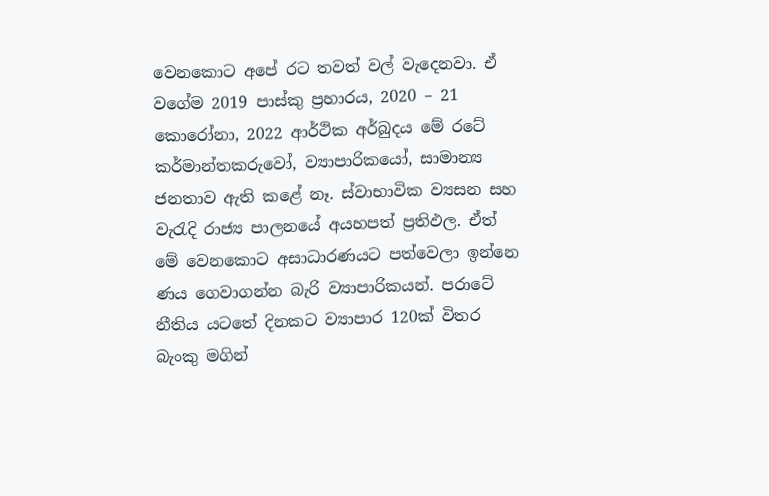වෙනකොට අපේ රට තවත් වල් වැදෙනවා. ඒ වගේම 2019 පාස්කු ප්‍රහාරය, 2020 – 21 කොරෝනා, 2022 ආර්ථික අර්බුදය මේ රටේ කර්මාන්තකරුවෝ, ව්‍යාපාරිකයෝ, සාමාන්‍ය ජනතාව ඇති කළේ නෑ. ස්වාභාවික ව්‍යසන සහ වැරැදි රාජ්‍ය පාලනයේ අයහපත් ප්‍රතිඵල. ඒත් මේ වෙනකොට අසාධාරණයට පත්වෙලා ඉන්නෙ ණය ගෙවාගන්න බැරි ව්‍යාපාරිකයන්. පරාටේ නීතිය යටතේ දිනකට ව්‍යාපාර 120ක් විතර බැංකු මගින්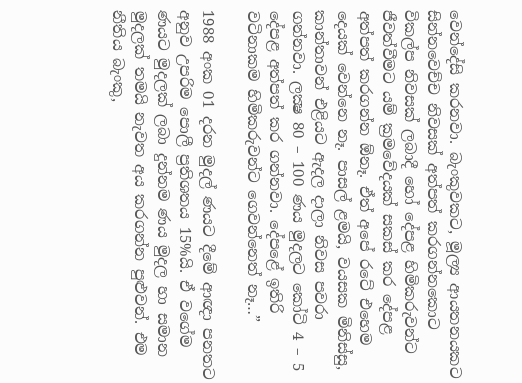වෙන්දේසි කරනවා. බැංකුවකට, මූල්‍ය ආයතනයකට සින්නවෙච්ච නිවසක් අත්පත් කරගන්නකොට විකල්ප නිවසක් ලබාදී හෝ දේපළ හිමිකරුවන්ට ජීවත්වීමට යම් ක්‍රමවේදයක් සකස් කර දේපළ අත්පත් කරගන්න ඕනෑ. ඒත් අපේ රටේ එහෙම දෙයක් වෙන්නෙ නෑ. පාසල් ළමයි, වයසක මිනිස්සු, කාන්තාවන් එළියට ඇදල දාලා නිවස පවරා ගන්නවා. ලක්‍ෂ 80 – 100 ණය මුදලට කෝටි 4 – 5 දේපළ අත්පත් කර ගන්නවා. දේපළේ ඉතිරි වටිනාකම හිමිකරුවන්ට ගෙවන්නෙත් නෑ…”

1988 අංක 01 දරන මුදල් ණයට දීමේ ආඥා පනතට අනුව උපරිම පොලී ප්‍රතිශතය 15%යි. ඒ වගේම ණයට මුදලක් ලබා දුන්නම ණය මුදල හා සමාන මුදලක් තමයි නැවත අය කරගන්න පුළුවන්. එම නීතිය බැංකු,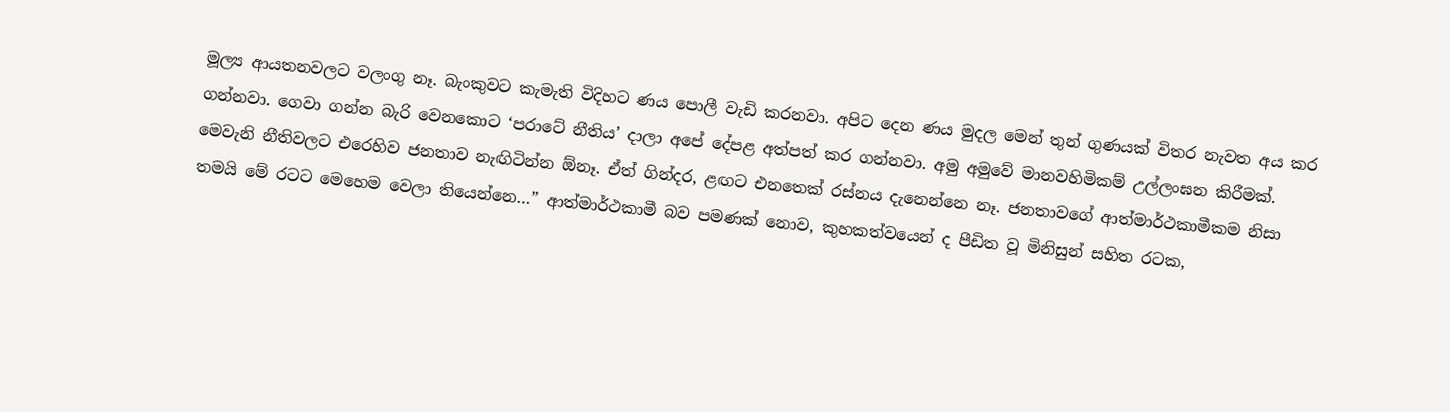මූල්‍ය ආයතනවලට වලංගු නෑ. බැංකුවට කැමැති විදිහට ණය පොලී වැඩි කරනවා. අපිට දෙන ණය මුදල මෙන් තුන් ගුණයක් විතර නැවත අය කර ගන්නවා. ගෙවා ගන්න බැරි වෙනකොට ‘පරාටේ නීතිය’ දාලා අපේ දේපළ අත්පත් කර ගන්නවා. අමු අමුවේ මානවහිමිකම් උල්ලංඝන කිරීමක්. මෙවැනි නීතිවලට එරෙහිව ජනතාව නැඟිටින්න ඕනෑ. ඒත් ගින්දර, ළඟට එනතෙක් රස්නය දැනෙන්නෙ නෑ. ජනතාවගේ ආත්මාර්ථකාමීකම නිසා තමයි මේ රටට මෙහෙම වෙලා තියෙන්නෙ…” ආත්මාර්ථකාමී බව පමණක් නොව, කුහකත්වයෙන් ද පීඩිත වූ මිනිසුන් සහිත රටක,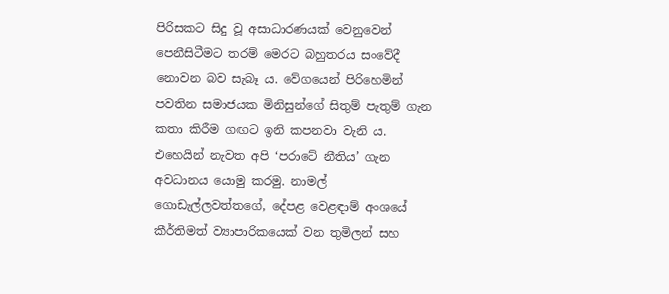පිරිසකට සිදු වූ අසාධාරණයක් වෙනුවෙන් පෙනීසිටීමට තරම් මෙරට බහුතරය සංවේදී නොවන බව සැබෑ ය. වේගයෙන් පිරිහෙමින් පවතින සමාජයක මිනිසුන්ගේ සිතුම් පැතුම් ගැන කතා කිරීම ගඟට ඉනි කපනවා වැනි ය. එහෙයින් නැවත අපි ‘පරාටේ නීතිය’ ගැන අවධානය යොමු කරමු. නාමල් ගොඩැල්ලවත්තගේ, දේපළ වෙළඳාම් අංශයේ කීර්තිමත් ව්‍යාපාරිකයෙක් වන තුමිලන් සහ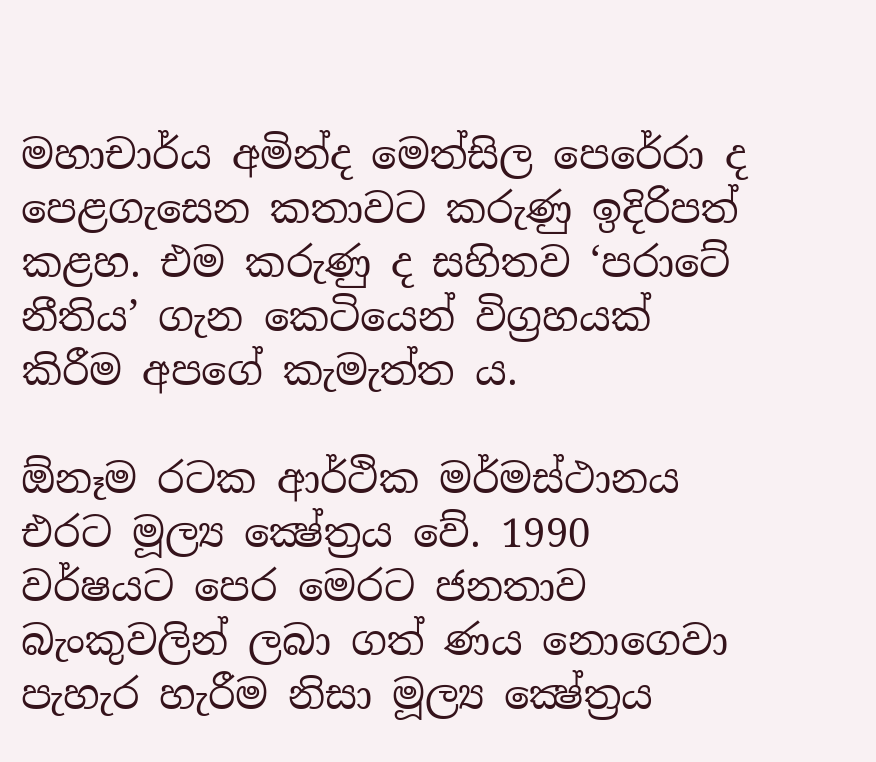මහාචාර්ය අමින්ද මෙත්සිල පෙරේරා ද පෙළගැසෙන කතාවට කරුණු ඉදිරිපත් කළහ. එම කරුණු ද සහිතව ‘පරාටේ නීතිය’ ගැන කෙටියෙන් විග්‍රහයක් කිරීම අපගේ කැමැත්ත ය.

ඕනෑම රටක ආර්ථික මර්මස්ථානය එරට මූල්‍ය ක්‍ෂේත්‍රය වේ. 1990 වර්ෂයට පෙර මෙරට ජනතාව බැංකුවලින් ලබා ගත් ණය නොගෙවා පැහැර හැරීම නිසා මූල්‍ය ක්‍ෂේත්‍රය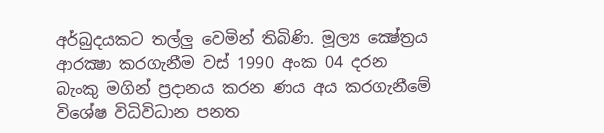අර්බුදයකට තල්ලු වෙමින් තිබිණි. මූල්‍ය ක්‍ෂේත්‍රය ආරක්‍ෂා කරගැනීම වස් 1990 අංක 04 දරන බැංකු මගින් ප්‍රදානය කරන ණය අය කරගැනීමේ විශේෂ විධිවිධාන පනත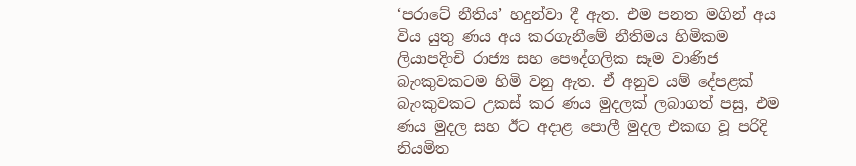‘පරාටේ නීතිය’ හදුන්වා දී ඇත. එම පනත මගින් අය විය යුතු ණය අය කරගැනීමේ නීතිමය හිමිකම ලියාපදිංචි රාජ්‍ය සහ පෞද්ගලික සෑම වාණිජ බැංකුවකටම හිමි වනු ඇත. ඒ අනුව යම් දේපළක් බැංකුවකට උකස් කර ණය මුදලක් ලබාගත් පසු, එම ණය මුදල සහ ඊට අදාළ පොලී මුදල එකඟ වූ පරිදි නියමිත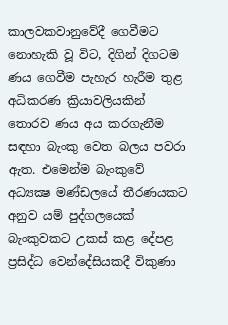කාලවකවානුවේදී ගෙවීමට නොහැකි වූ විට, දිගින් දිගටම ණය ගෙවීම පැහැර හැරීම තුළ අධිකරණ ක්‍රියාවලියකින් තොරව ණය අය කරගැනීම සඳහා බැංකු වෙත බලය පවරා ඇත. එමෙන්ම බැංකුවේ අධ්‍යක්‍ෂ මණ්ඩලයේ තීරණයකට අනුව යම් පුද්ගලයෙක් බැංකුවකට උකස් කළ දේපළ ප්‍රසිද්ධ වෙන්දේසියකදී විකුණා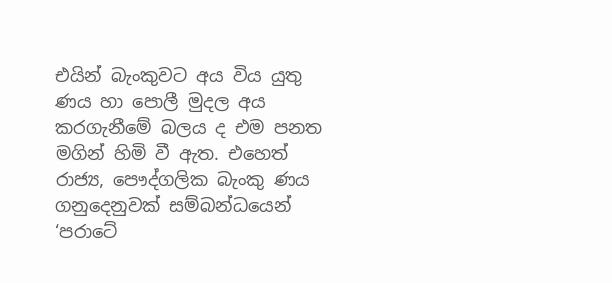එයින් බැංකුවට අය විය යුතු ණය හා පොලී මුදල අය කරගැනීමේ බලය ද එම පනත මගින් හිමි වී ඇත. එහෙත් රාජ්‍ය, පෞද්ගලික බැංකු ණය ගනුදෙනුවක් සම්බන්ධයෙන් ‘පරාටේ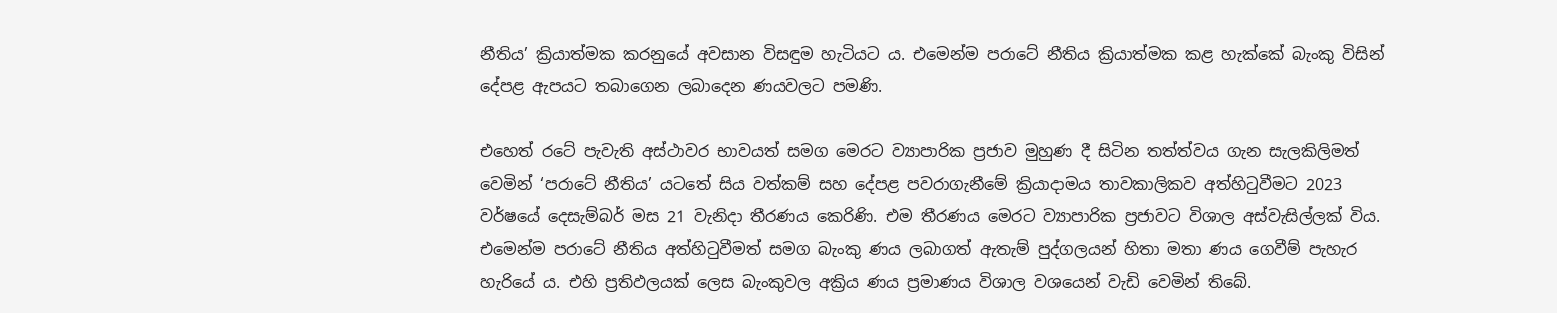නීතිය’ ක්‍රියාත්මක කරනුයේ අවසාන විසඳුම හැටියට ය. එමෙන්ම පරාටේ නීතිය ක්‍රියාත්මක කළ හැක්කේ බැංකු විසින් දේපළ ඇපයට තබාගෙන ලබාදෙන ණයවලට පමණි.

එහෙත් රටේ පැවැති අස්ථාවර භාවයත් සමග මෙරට ව්‍යාපාරික ප්‍රජාව මුහුණ දී සිටින තත්ත්වය ගැන සැලකිලිමත් වෙමින් ‘පරාටේ නීතිය’ යටතේ සිය වත්කම් සහ දේපළ පවරාගැනීමේ ක්‍රියාදාමය තාවකාලිකව අත්හිටුවීමට 2023 වර්ෂයේ දෙසැම්බර් මස 21 වැනිදා තීරණය කෙරිණි. එම තීරණය මෙරට ව්‍යාපාරික ප්‍රජාවට විශාල අස්වැසිල්ලක් විය. එමෙන්ම පරාටේ නීතිය අත්හිටුවීමත් සමග බැංකු ණය ලබාගත් ඇතැම් පුද්ගලයන් හිතා මතා ණය ගෙවීම් පැහැර හැරියේ ය. එහි ප්‍රතිඵලයක් ලෙස බැංකුවල අක්‍රිය ණය ප්‍රමාණය විශාල වශයෙන් වැඩි වෙමින් තිබේ.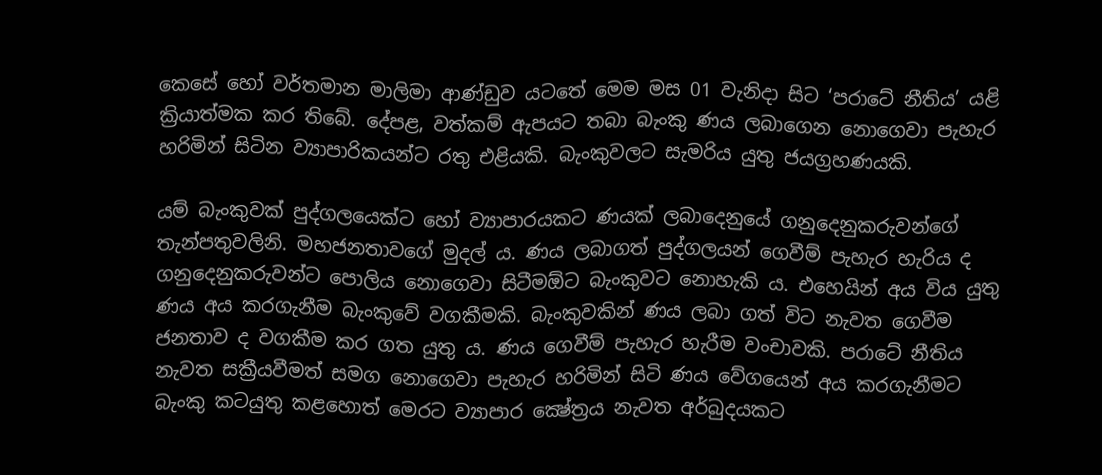කෙසේ හෝ වර්තමාන මාලිමා ආණ්ඩුව යටතේ මෙම මස 01 වැනිදා සිට ‘පරාටේ නීතිය’ යළි ක්‍රියාත්මක කර තිබේ. දේපළ, වත්කම් ඇපයට තබා බැංකු ණය ලබාගෙන නොගෙවා පැහැර හරිමින් සිටින ව්‍යාපාරිකයන්ට රතු එළියකි. බැංකුවලට සැමරිය යුතු ජයග්‍රහණයකි.

යම් බැංකුවක් පුද්ගලයෙක්ට හෝ ව්‍යාපාරයකට ණයක් ලබාදෙනුයේ ගනුදෙනුකරුවන්ගේ තැන්පතුවලිනි. මහජනතාවගේ මුදල් ය. ණය ලබාගත් පුද්ගලයන් ගෙවීම් පැහැර හැරිය ද ගනුදෙනුකරුවන්ට පොලිය නොගෙවා සිටීමඕට බැංකුවට නොහැකි ය. එහෙයින් අය විය යුතු ණය අය කරගැනීම බැංකුවේ වගකීමකි. බැංකුවකින් ණය ලබා ගත් විට නැවත ගෙවීම ජනතාව ද වගකීම කර ගත යුතු ය. ණය ගෙවීම් පැහැර හැරීම වංචාවකි. පරාටේ නීතිය නැවත සක්‍රීයවීමත් සමග නොගෙවා පැහැර හරිමින් සිටි ණය වේගයෙන් අය කරගැනීමට බැංකු කටයුතු කළහොත් මෙරට ව්‍යාපාර ක්‍ෂේත්‍රය නැවත අර්බුදයකට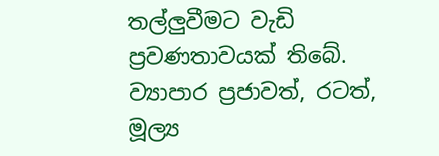තල්ලුවීමට වැඩි ප්‍රවණතාවයක් තිබේ. ව්‍යාපාර ප්‍රජාවත්, රටත්, මූල්‍ය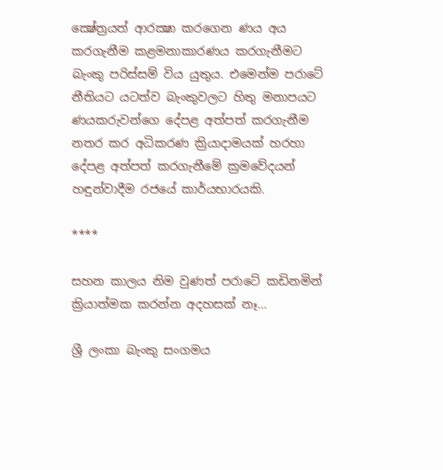ක්‍ෂේත්‍රයත් ආරක්‍ෂා කරගෙන ණය අය කරගැනීම කළමනාකාරණය කරගැනීමට බැංකු පරිස්සම් විය යුතුය. එමෙන්ම පරාටේ නීතියට යටත්ව බැංකුවලට හිතු මනාපයට ණයකරුවන්ගෙ දේපළ අත්පත් කරගැනීම නතර කර අධිකරණ ක්‍රියාදාමයක් හරහා දේපළ අත්පත් කරගැනීමේ ක්‍රමවේදයන් හඳුන්වාදීම රජයේ කාර්යභාරයකි.

****

සහන කාලය නිම වුණත් පරාටේ කඩිනමින් ක්‍රියාත්මක කරන්න අදහසක් නෑ…

ශ්‍රී ලංකා බැංකු සංගමය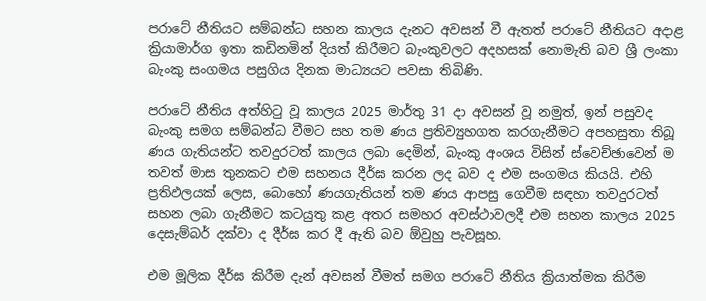පරාටේ නීතියට සම්බන්ධ සහන කාලය දැනට අවසන් වී ඇතත් පරාටේ නීතියට අදාළ ක්‍රියාමාර්ග ඉතා කඩිනමින් දියත් කිරීමට බැංකුවලට අදහසක් නොමැති බව ශ්‍රී ලංකා බැංකු සංගමය පසුගිය දිනක මාධ්‍යයට පවසා තිබිණි.

පරාටේ නීතිය අත්හිටු වූ කාලය 2025 මාර්තු 31 දා අවසන් වූ නමුත්, ඉන් පසුවද බැංකු සමග සම්බන්ධ වීමට සහ තම ණය ප්‍රතිව්‍යුහගත කරගැනීමට අපහසුතා තිබූ ණය ගැතියන්ට තවදුරටත් කාලය ලබා දෙමින්, බැංකු අංශය විසින් ස්වෙච්ඡාවෙන් ම තවත් මාස තුනකට එම සහනය දීර්ඝ කරන ලද බව ද එම සංගමය කියයි. එහි ප්‍රතිඵලයක් ලෙස, බොහෝ ණයගැතියන් තම ණය ආපසු ගෙවීම සඳහා තවදුරටත් සහන ලබා ගැනීමට කටයුතු කළ අතර සමහර අවස්ථාවලදී එම සහන කාලය 2025 දෙසැම්බර් දක්වා ද දීර්ඝ කර දී ඇති බව ඕවුහු පැවසූහ.

එම මූලික දීර්ඝ කිරීම දැන් අවසන් වීමත් සමග පරාටේ නීතිය ක්‍රියාත්මක කිරීම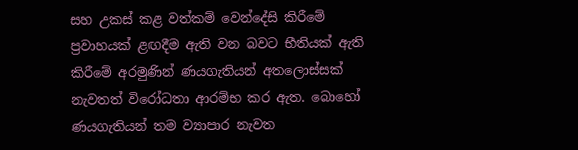සහ උකස් කළ වත්කම් වෙන්දේසි කිරීමේ ප්‍රවාහයක් ළඟදීම ඇති වන බවට භීතියක් ඇති කිරීමේ අරමුණින් ණයගැතියන් අතලොස්සක් නැවතත් විරෝධතා ආරම්භ කර ඇත. බොහෝ ණයගැතියන් තම ව්‍යාපාර නැවත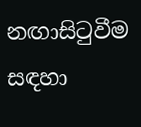නඟාසිටුවීම සඳහා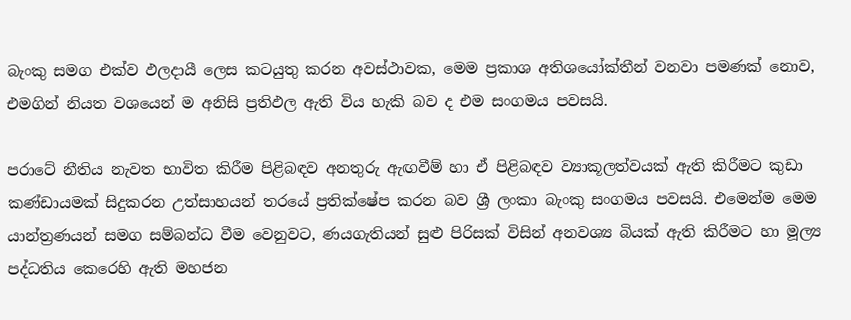බැංකු සමග එක්ව ඵලදායී ලෙස කටයුතු කරන අවස්ථාවක, මෙම ප්‍රකාශ අතිශයෝක්තීන් වනවා පමණක් නොව, එමගින් නියත වශයෙන් ම අනිසි ප්‍රතිඵල ඇති විය හැකි බව ද එම සංගමය පවසයි.

පරාටේ නීතිය නැවත භාවිත කිරීම පිළිබඳව අනතුරු ඇඟවීම් හා ඒ පිළිබඳව ව්‍යාකූලත්වයක් ඇති කිරීමට කුඩා කණ්ඩායමක් සිදුකරන උත්සාහයන් තරයේ ප්‍රතික්ෂේප කරන බව ශ්‍රී ලංකා බැංකු සංගමය පවසයි. එමෙන්ම මෙම යාන්ත්‍රණයන් සමග සම්බන්ධ වීම වෙනුවට, ණයගැතියන් සුළු පිරිසක් විසින් අනවශ්‍ය බියක් ඇති කිරීමට හා මූල්‍ය පද්ධතිය කෙරෙහි ඇති මහජන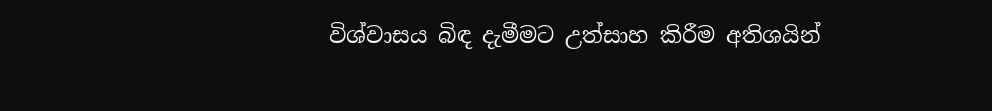විශ්වාසය බිඳ දැමීමට උත්සාහ කිරීම අතිශයින්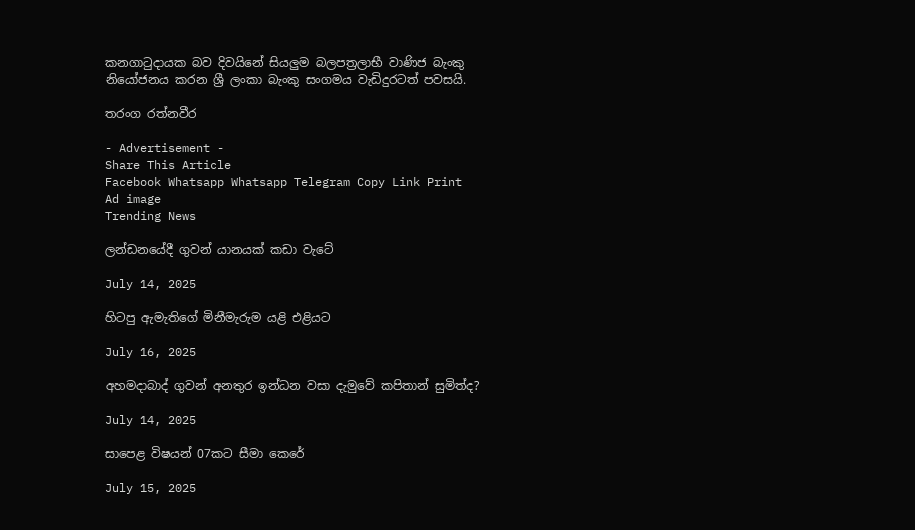කනගාටුදායක බව දිවයිනේ සියලුම බලපත්‍රලාභී වාණිජ බැංකු නියෝජනය කරන ශ්‍රී ලංකා බැංකු සංගමය වැඩිදුරටත් පවසයි.

තරංග රත්නවීර

- Advertisement -
Share This Article
Facebook Whatsapp Whatsapp Telegram Copy Link Print
Ad image
Trending News

ලන්ඩනයේදී ගුවන් යානයක් කඩා වැටේ

July 14, 2025

හිටපු ඇමැතිගේ මිනීමැරුම යළි එළියට

July 16, 2025

අහමදාබාද් ගුවන් අනතුර ඉන්ධන වසා දැමුවේ කපිතාන් සුමිත්ද?

July 14, 2025

සාපෙළ විෂයන් 07කට සීමා කෙරේ

July 15, 2025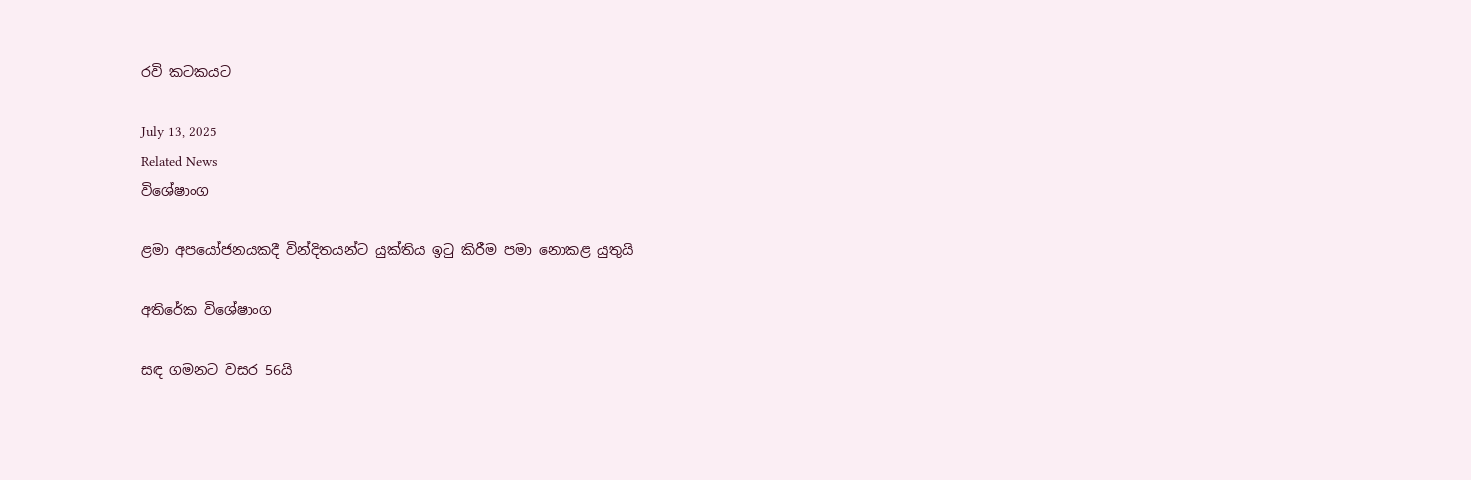රවි කටකයට

July 13, 2025
Related News
විශේෂාංග

ළමා අපයෝජනයකදී වින්දිතයන්ට යුක්තිය ඉටු කිරීම පමා නොකළ යුතුයි

අතිරේක විශේෂාංග

සඳ ගමනට වසර 56යි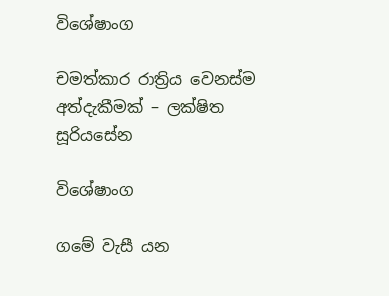විශේෂාංග

චමත්කාර රාත්‍රිය වෙනස්ම අත්දැකීමක් – ලක්ෂිත සූරියසේන

විශේෂාංග

ගමේ වැසී යන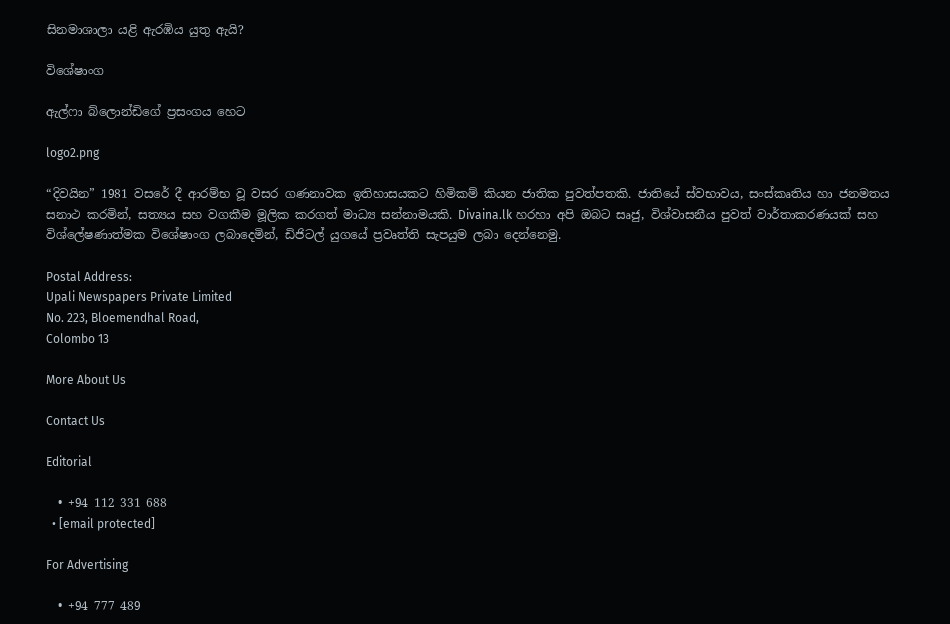සිනමාශාලා යළි ඇරඹිය යුතු ඇයි?

විශේෂාංග

ඇල්ෆා බ්ලොන්ඩිගේ ප්‍රසංගය හෙට

logo2.png

“දිවයින” 1981 වසරේ දී ආරම්භ වූ වසර ගණනාවක ඉතිහාසයකට හිමිකම් කියන ජාතික පුවත්පතකි. ජාතියේ ස්වභාවය, සංස්කෘතිය හා ජනමතය සනාථ කරමින්, සත්‍යය සහ වගකීම මූලික කරගත් මාධ්‍ය සන්නාමයකි. Divaina.lk හරහා අපි ඔබට සෘජු, විශ්වාසනීය පුවත් වාර්තාකරණයක් සහ විශ්ලේෂණාත්මක විශේෂාංග ලබාදෙමින්, ඩිජිටල් යුගයේ ප්‍රවෘත්ති සැපයුම ලබා දෙන්නෙමු.

Postal Address:
Upali Newspapers Private Limited
No. 223, Bloemendhal Road,
Colombo 13

More About Us

Contact Us

Editorial

  • +94 112 331 688
  • [email protected]

For Advertising

  • +94 777 489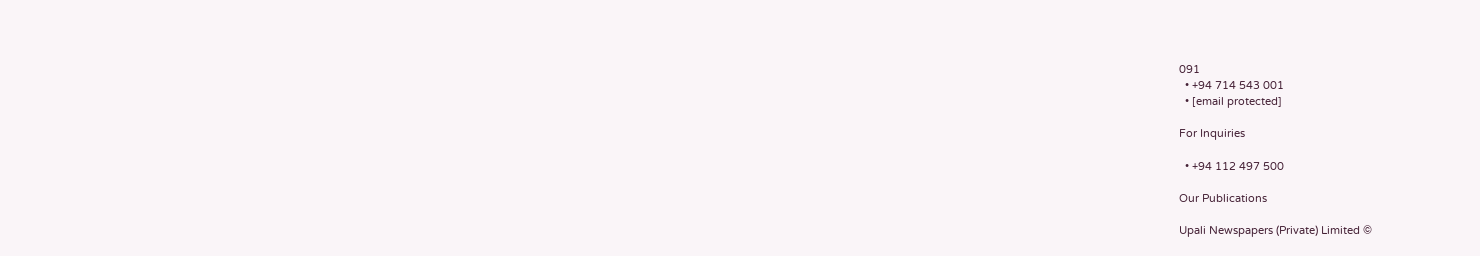091
  • +94 714 543 001
  • [email protected]

For Inquiries

  • +94 112 497 500

Our Publications

Upali Newspapers (Private) Limited ©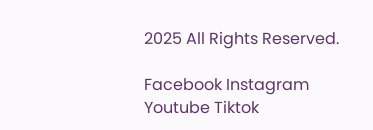2025 All Rights Reserved.

Facebook Instagram Youtube Tiktok